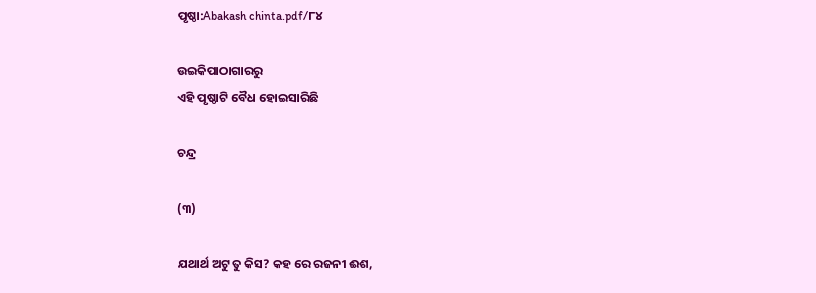ପୃଷ୍ଠା:Abakash chinta.pdf/୮୪

ଉଇକିପାଠାଗାର‌ରୁ
ଏହି ପୃଷ୍ଠାଟି ବୈଧ ହୋଇସାରିଛି

ଚନ୍ଦ୍ର

(୩)

ଯଥାର୍ଥ ଅଟୁ ତୁ କିସ? କହ ରେ ରଜନୀ ଈଶ,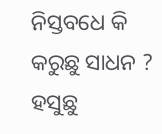ନିସ୍ତବଧେ କି କରୁଛୁ ସାଧନ ?
ହସୁଛୁ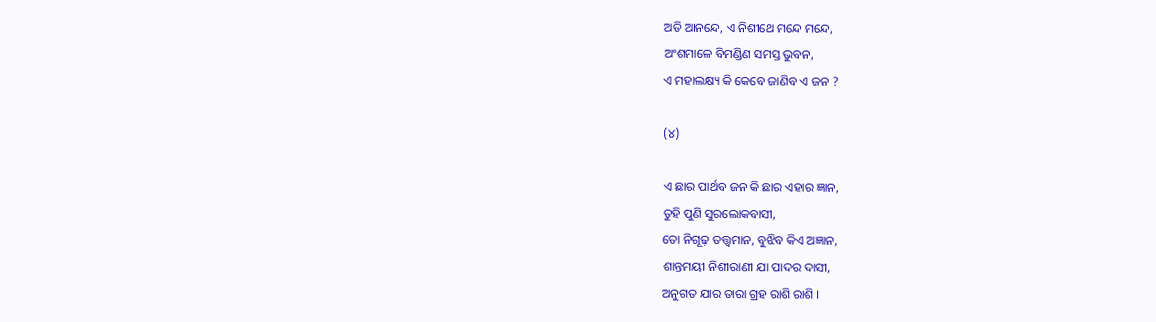ଅତି ଆନନ୍ଦେ, ଏ ନିଶୀଥେ ମନ୍ଦେ ମନ୍ଦେ,
ଅଂଶମାଳେ ବିମଣ୍ଡିଣ ସମସ୍ତ ଭୁବନ,
ଏ ମହାଲକ୍ଷ୍ୟ କି କେବେ ଜାଣିବ ଏ ଜନ ?

(୪)

ଏ ଛାର ପାର୍ଥବ ଜନ କି ଛାର ଏହାର ଜ୍ଞାନ,
ତୁହି ପୁଣି ସୁରଲୋକବାସୀ,
ତୋ ନିଗୂଢ଼ ତତ୍ତ୍ୱମାନ, ବୁଝିବ କିଏ ଅଜ୍ଞାନ,
ଶାନ୍ତମୟୀ ନିଶୀରାଣୀ ଯା ପାଦର ଦାସୀ,
ଅନୁଗତ ଯାର ତାରା ଗ୍ରହ ରାଶି ରାଶି ।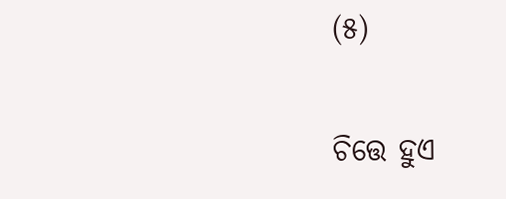(୫)

ଚିତ୍ତେ ହୁଏ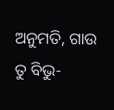ଅନୁମତି, ଗାଉ ତୁ ବିଭୁ-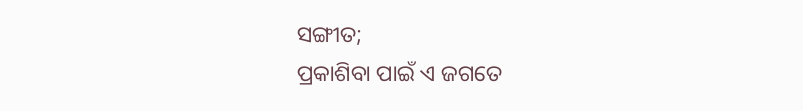ସଙ୍ଗୀତ;
ପ୍ରକାଶିବା ପାଇଁ ଏ ଜଗତେ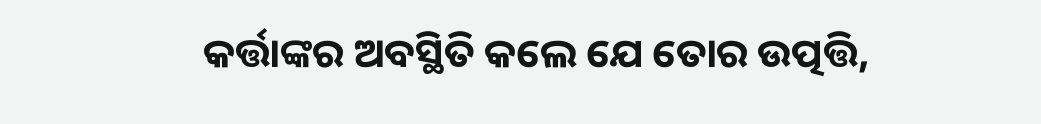କର୍ତ୍ତାଙ୍କର ଅବସ୍ଥିତି କଲେ ଯେ ତୋର ଉତ୍ପତ୍ତି,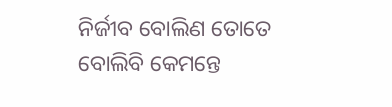ନିର୍ଜୀବ ବୋଲିଣ ତୋତେ ବୋଲିବି କେମନ୍ତେ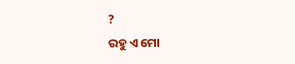?
ରହୁ ଏ ମୋ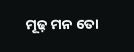ମୂଢ଼ ମନ ତୋ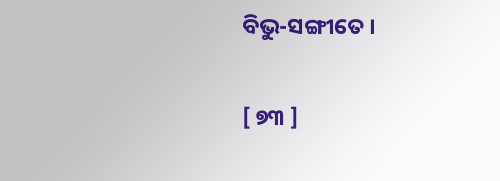ବିଭୁ-ସଙ୍ଗୀତେ ।

[ ୭୩ ]